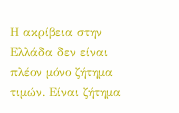Η ακρίβεια στην Ελλάδα δεν είναι πλέον μόνο ζήτημα τιμών. Είναι ζήτημα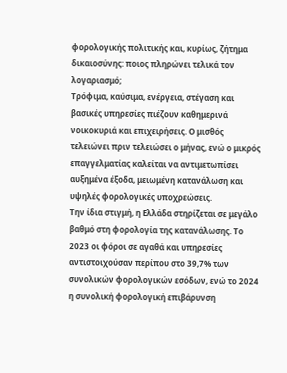φορολογικής πολιτικής και, κυρίως, ζήτημα δικαιοσύνης: ποιος πληρώνει τελικά τον λογαριασμό;
Τρόφιμα, καύσιμα, ενέργεια, στέγαση και βασικές υπηρεσίες πιέζουν καθημερινά νοικοκυριά και επιχειρήσεις. Ο μισθός τελειώνει πριν τελειώσει ο μήνας, ενώ ο μικρός επαγγελματίας καλείται να αντιμετωπίσει αυξημένα έξοδα, μειωμένη κατανάλωση και υψηλές φορολογικές υποχρεώσεις.
Την ίδια στιγμή, η Ελλάδα στηρίζεται σε μεγάλο βαθμό στη φορολογία της κατανάλωσης. Το 2023 οι φόροι σε αγαθά και υπηρεσίες αντιστοιχούσαν περίπου στο 39,7% των συνολικών φορολογικών εσόδων, ενώ το 2024 η συνολική φορολογική επιβάρυνση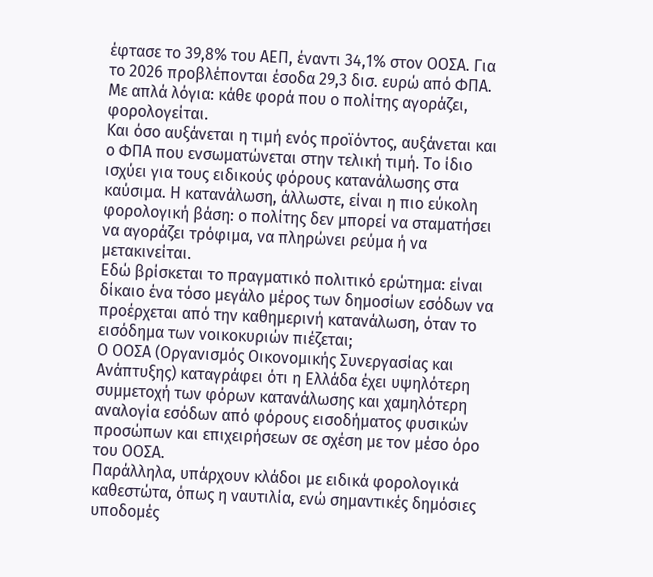έφτασε το 39,8% του ΑΕΠ, έναντι 34,1% στον ΟΟΣΑ. Για το 2026 προβλέπονται έσοδα 29,3 δισ. ευρώ από ΦΠΑ.
Με απλά λόγια: κάθε φορά που ο πολίτης αγοράζει, φορολογείται.
Και όσο αυξάνεται η τιμή ενός προϊόντος, αυξάνεται και ο ΦΠΑ που ενσωματώνεται στην τελική τιμή. Το ίδιο ισχύει για τους ειδικούς φόρους κατανάλωσης στα καύσιμα. Η κατανάλωση, άλλωστε, είναι η πιο εύκολη φορολογική βάση: ο πολίτης δεν μπορεί να σταματήσει να αγοράζει τρόφιμα, να πληρώνει ρεύμα ή να μετακινείται.
Εδώ βρίσκεται το πραγματικό πολιτικό ερώτημα: είναι δίκαιο ένα τόσο μεγάλο μέρος των δημοσίων εσόδων να προέρχεται από την καθημερινή κατανάλωση, όταν το εισόδημα των νοικοκυριών πιέζεται;
Ο ΟΟΣΑ (Οργανισμός Οικονομικής Συνεργασίας και Ανάπτυξης) καταγράφει ότι η Ελλάδα έχει υψηλότερη συμμετοχή των φόρων κατανάλωσης και χαμηλότερη αναλογία εσόδων από φόρους εισοδήματος φυσικών προσώπων και επιχειρήσεων σε σχέση με τον μέσο όρο του ΟΟΣΑ.
Παράλληλα, υπάρχουν κλάδοι με ειδικά φορολογικά καθεστώτα, όπως η ναυτιλία, ενώ σημαντικές δημόσιες υποδομές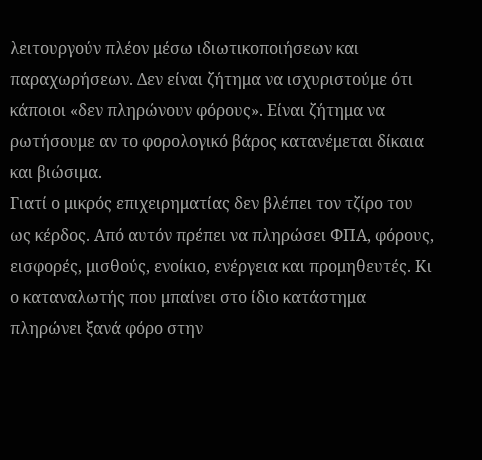λειτουργούν πλέον μέσω ιδιωτικοποιήσεων και παραχωρήσεων. Δεν είναι ζήτημα να ισχυριστούμε ότι κάποιοι «δεν πληρώνουν φόρους». Είναι ζήτημα να ρωτήσουμε αν το φορολογικό βάρος κατανέμεται δίκαια και βιώσιμα.
Γιατί ο μικρός επιχειρηματίας δεν βλέπει τον τζίρο του ως κέρδος. Από αυτόν πρέπει να πληρώσει ΦΠΑ, φόρους, εισφορές, μισθούς, ενοίκιο, ενέργεια και προμηθευτές. Κι ο καταναλωτής που μπαίνει στο ίδιο κατάστημα πληρώνει ξανά φόρο στην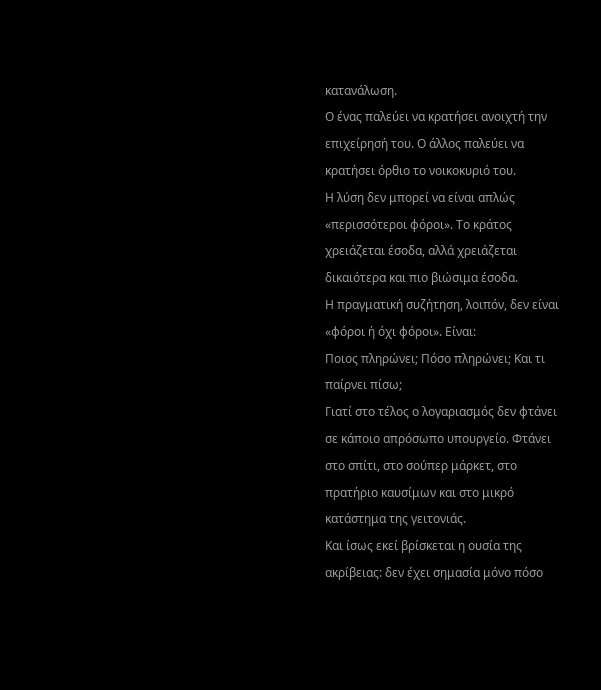κατανάλωση.
Ο ένας παλεύει να κρατήσει ανοιχτή την επιχείρησή του. Ο άλλος παλεύει να κρατήσει όρθιο το νοικοκυριό του.
Η λύση δεν μπορεί να είναι απλώς «περισσότεροι φόροι». Το κράτος χρειάζεται έσοδα, αλλά χρειάζεται δικαιότερα και πιο βιώσιμα έσοδα.
Η πραγματική συζήτηση, λοιπόν, δεν είναι «φόροι ή όχι φόροι». Είναι:
Ποιος πληρώνει; Πόσο πληρώνει; Και τι παίρνει πίσω;
Γιατί στο τέλος ο λογαριασμός δεν φτάνει σε κάποιο απρόσωπο υπουργείο. Φτάνει στο σπίτι, στο σούπερ μάρκετ, στο πρατήριο καυσίμων και στο μικρό κατάστημα της γειτονιάς.
Και ίσως εκεί βρίσκεται η ουσία της ακρίβειας: δεν έχει σημασία μόνο πόσο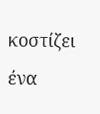κοστίζει ένα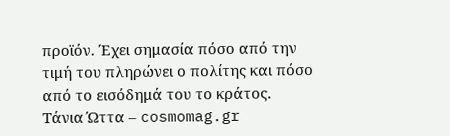προϊόν. Έχει σημασία πόσο από την τιμή του πληρώνει ο πολίτης και πόσο από το εισόδημά του το κράτος.
Τάνια Ώττα – cosmomag.gr